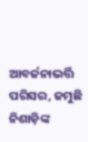ଆବର୍ଜନାଭର୍ତ୍ତି ପରିସର, ଜମୁଛି ନିଶାଡ଼ିଙ୍କ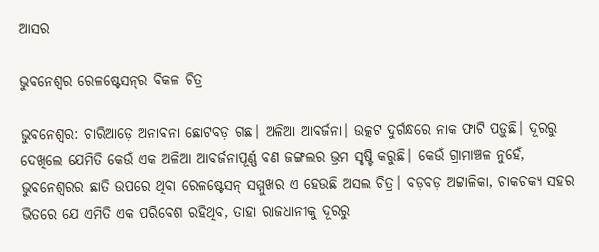ଆସର

ଭୁବନେଶ୍ବର ରେଳଷ୍ଟେସନ୍‌ର ବିକଳ ଚିତ୍ର

ଭୁବନେଶ୍ବର: ଚାରିଆଡ଼େ ଅନାବନା ଛୋଟବଡ଼ ଗଛ। ଅଳିଆ ଆବର୍ଜନା। ଉତ୍କଟ ଦୁର୍ଗନ୍ଧରେ ନାକ ଫାଟି ପଡ଼ୁଛି। ଦୂରରୁ ଦେଖିଲେ ଯେମିତି କେଉଁ ଏକ ଅଳିଆ ଆବର୍ଜନାପୂର୍ଣ୍ଣ ବଣ ଜଙ୍ଗଲର ଭ୍ରମ ସୃଷ୍ଟି କରୁଛି। କେଉଁ ଗ୍ରାମାଞ୍ଚଳ ନୁହେଁ, ଭୁବନେଶ୍ବରର ଛାତି ଉପରେ ଥିବା ରେଳଷ୍ଟେସନ୍‌ ସମ୍ମୁଖର ଏ ହେଉଛି ଅସଲ ଚିତ୍ର। ବଡ଼ବଡ଼ ଅଟ୍ଟାଳିକା, ଚାକଚକ୍ୟ ସହର ଭିତରେ ଯେ ଏମିତି ଏକ ପରିବେଶ ରହିଥିବ, ତାହା ରାଜଧାନୀକୁ ଦୂରରୁ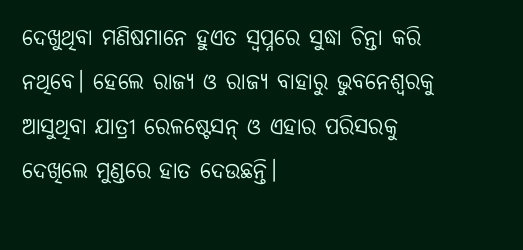ଦେଖୁଥିବା ମଣିଷମାନେ ହୁଏତ ସ୍ବପ୍ନ‌ରେ ସୁଦ୍ଧା ଚିନ୍ତା କରି ନଥିବେ। ହେଲେ ରାଜ୍ୟ ଓ ରାଜ୍ୟ ବାହାରୁ ଭୁବନେଶ୍ବରକୁ ଆସୁଥିବା ଯାତ୍ରୀ ରେଳଷ୍ଟେସନ୍‌ ଓ ଏହାର ପରିସରକୁ ଦେଖିଲେ ମୁଣ୍ଡରେ ହାତ ଦେଉଛନ୍ତି।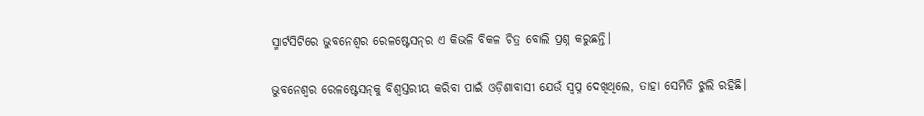ସ୍ମାର୍ଟସିଟିରେ ଭୁବନେଶ୍ବର ରେଳଷ୍ଟେସନ୍‌ର ଏ କିଭଳି ବିକଳ ଚିତ୍ର ବୋଲି ପ୍ରଶ୍ନ କରୁଛନ୍ତି।

ଭୁବନେଶ୍ବର ରେଳଷ୍ଟେସନ୍‌କୁ ବିଶ୍ବସ୍ତରୀୟ କରିବା ପାଇଁ ଓଡ଼ିଶାବାସୀ ଯେଉଁ ସ୍ବପ୍ନ ଦେଖିଥିଲେ, ତାହା ସେମିତି ଝୁଲି ରହିଛି।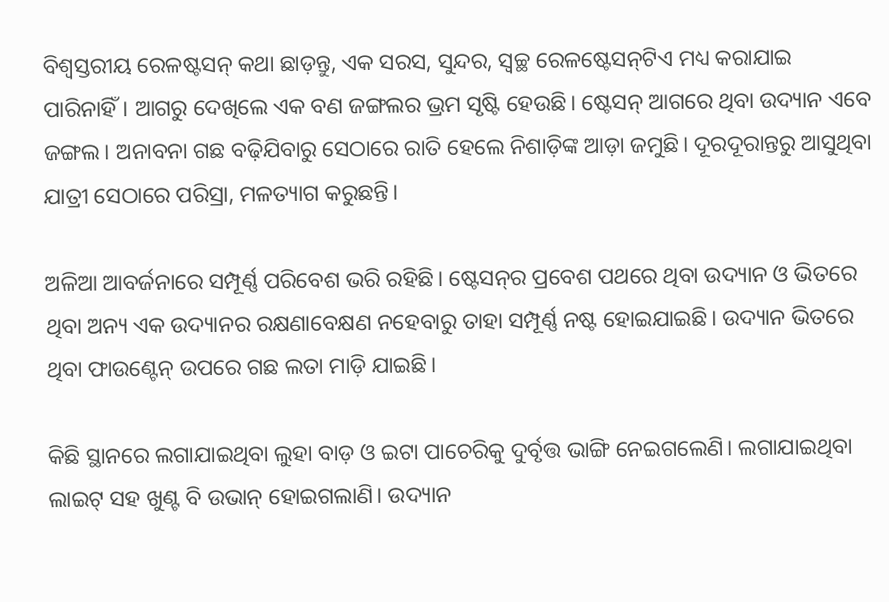ବିଶ୍ବସ୍ତରୀୟ ରେଳଷ୍ଟସନ୍‌ କଥା ଛାଡ଼ନ୍ତୁ, ଏକ ସରସ, ସୁନ୍ଦର, ସ୍ବଚ୍ଛ ରେଳଷ୍ଟେସନ୍‌ଟିଏ ମଧ୍ୟ କରାଯାଇ ପାରିନାହିଁ। ଆଗରୁ ଦେଖିଲେ ଏକ ବଣ ଜଙ୍ଗଲର ଭ୍ରମ ସୃଷ୍ଟି ହେଉଛି। ଷ୍ଟେସନ୍‌ ଆଗରେ ଥିବା ଉଦ୍ୟାନ ଏବେ ଜଙ୍ଗଲ। ଅନାବନା ଗଛ ବଢ଼ିଯିବାରୁ ସେଠାରେ ରାତି ହେଲେ ନିଶାଡ଼ିଙ୍କ ଆଡ଼ା ଜମୁଛି। ଦୂରଦୂରାନ୍ତରୁ ଆସୁଥିବା ଯାତ୍ରୀ ସେଠାରେ ପରିସ୍ରା, ମଳତ୍ୟାଗ କରୁଛନ୍ତି।

ଅଳିଆ ଆବର୍ଜନାରେ ସମ୍ପୂର୍ଣ୍ଣ ପରିବେଶ ଭରି ରହିଛି। ଷ୍ଟେସନ୍‌ର ପ୍ରବେଶ ପଥରେ ଥିବା ଉଦ୍ୟାନ ଓ ଭିତରେ ଥିବା ଅନ୍ୟ ଏକ ଉଦ୍ୟାନର ରକ୍ଷଣାବେକ୍ଷଣ ନହେବାରୁ ତାହା ସମ୍ପୂର୍ଣ୍ଣ ନଷ୍ଟ ହୋଇଯାଇଛି। ଉଦ୍ୟାନ ଭିତରେ ଥିବା ଫାଉଣ୍ଟେନ୍‌ ଉପରେ ଗଛ ଲତା ମାଡ଼ି ଯାଇଛି।

କିଛି ସ୍ଥାନରେ ଲଗାଯାଇଥିବା ଲୁହା ବାଡ଼ ଓ ଇଟା ପାଚେରିକୁ ଦୁର୍ବୃତ୍ତ ଭାଙ୍ଗି ନେଇଗଲେଣି। ଲଗାଯାଇଥିବା ଲାଇଟ୍‌ ସହ ଖୁଣ୍ଟ ବି ଉଭାନ୍‌ ହୋଇଗଲାଣି। ଉଦ୍ୟାନ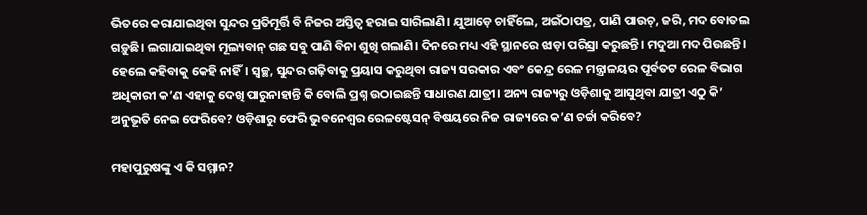ଭିତରେ କରାଯାଇଥିବା ସୁନ୍ଦର ପ୍ରତିମୂର୍ତ୍ତି ବି ନିଜର ଅସ୍ତିତ୍ବ ହରାଇ ସାରିଲାଣି। ଯୁଆଡ଼େ ଚାହିଁଲେ, ଅଇଁଠାପତ୍ର, ପାଣି ପାଉଚ୍‌, ଜରି, ମଦ ବୋତଲ ଗଡ଼ୁଛି। ଲଗାଯାଇଥିବା ମୂଲ୍ୟବାନ୍‌ ଗଛ ସବୁ ପାଣି ବିନା ଶୁଖି ଗଲାଣି। ଦିନରେ ମଧ୍ୟ ଏହି ସ୍ଥାନରେ ଝାଡ଼ା ପରିସ୍ରା କରୁଛନ୍ତି। ମଦୁଆ ମଦ ପିଉଛନ୍ତି। ହେଲେ କହିବାକୁ କେହି ନାହିଁ। ସ୍ବଚ୍ଛ, ସୁନ୍ଦର ଗଢ଼ିବାକୁ ପ୍ରୟାସ କରୁଥିବା ରାଜ୍ୟ ସରକାର ଏବଂ କେନ୍ଦ୍ର ରେଳ ମନ୍ତ୍ରା‌ଳୟର ପୂର୍ବତଟ ରେଳ ବିଭାଗ ଅଧିକାରୀ କ’ଣ ଏହାକୁ ଦେଖି ପାରୁନାହାନ୍ତି କି ବୋଲି ପ୍ରଶ୍ନ ଉଠାଇଛନ୍ତି ସାଧାରଣ ଯାତ୍ରୀ। ଅନ୍ୟ ରାଜ୍ୟରୁ ଓଡ଼ିଶାକୁ ଆସୁଥିବା ଯାତ୍ରୀ ଏଠୁ କି’ ଅନୁଭୂତି ନେଇ ଫେରିବେ? ଓଡ଼ିଶାରୁ ଫେରି ଭୁବନେଶ୍ବର ରେଳଷ୍ଟେସନ୍‌ ବିଷୟରେ ନିଜ ରାଜ୍ୟରେ କ’ଣ ଚର୍ଚ୍ଚା କରିବେ?

ମହାପୁରୁଷଙ୍କୁ ଏ କି ସମ୍ମାନ?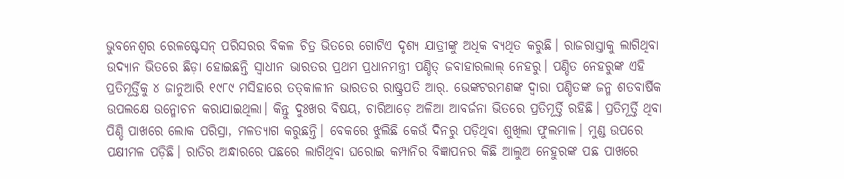ଭୁବନେଶ୍ବର ରେଳଷ୍ଟେସନ୍‌ ପରିସରର ବିକଳ ଚିତ୍ର ଭିତରେ ଗୋଟିଏ ଦୃଶ୍ୟ ଯାତ୍ରୀଙ୍କୁ ଅଧିକ ବ୍ୟଥିତ କରୁଛି। ରାଜରାସ୍ତାକୁ ଲାଗିଥିବା ଉଦ୍ୟାନ ଭିତରେ ଛିଡ଼ା ହୋଇଛନ୍ତି ସ୍ବାଧୀନ ଭାରତର ପ୍ରଥମ ପ୍ରଧାନମନ୍ତ୍ରୀ ପଣ୍ଡିତ୍‌ ଜବାହାରଲାଲ୍‌ ନେହରୁ। ପଣ୍ଡିତ ନେହରୁଙ୍କ ଏହି ପ୍ରତିମୂର୍ତ୍ତିକୁ ୪ ଜାନୁଆରି ୧୯୮୯ ମସିହାରେ ତତ୍‌କାଳୀନ ଭାରତର ରାଷ୍ଟ୍ରପତି ଆର୍‌. ଭେଙ୍କଟରମଣଙ୍କ ଦ୍ବାରା ପଣ୍ଡିତଙ୍କ ଜନ୍ମ ଶତବାର୍ଷିକ ଉପଲକ୍ଷେ ଉନ୍ମୋଚନ କରାଯାଇଥିଲା। କିନ୍ତୁ ଦୁଃଖର ବିଷୟ, ଚାରିଆଡ଼େ ଅଳିଆ ଆବର୍ଜନା ଭିତରେ ପ୍ରତିମୂର୍ତ୍ତି ରହିଛି। ପ୍ରତିମୂର୍ତ୍ତି ଥିବା ପିଣ୍ଡି ପାଖରେ ଲୋକ ପରିସ୍ରା, ମଳତ୍ୟାଗ କରୁଛନ୍ତି। ବେକରେ ଝୁଲିଛି କେଉଁ ଦିନରୁ ପଡ଼ିଥିବା ଶୁଖିଲା ଫୁଲମାଳ। ମୁଣ୍ଡ ଉପରେ ପକ୍ଷୀମଳ ପଡ଼ିଛି। ରାତିର ଅନ୍ଧାରରେ ପଛରେ ଲାଗିଥିବା ଘରୋଇ କମ୍ପାନିର ବିଜ୍ଞାପନର କିଛି ଆଲୁଅ ନେହୁରଙ୍କ ପଛ ପାଖ‌ରେ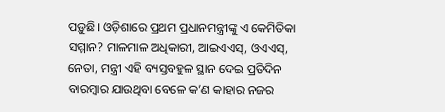ପଡ଼ୁଛି। ଓଡ଼ିଶାରେ ପ୍ରଥମ ପ୍ରଧାନମନ୍ତ୍ରୀଙ୍କୁ ଏ କେମିତିକା ସମ୍ମାନ? ମାଳମାଳ ଅଧିକାରୀ, ଆଇଏଏସ୍‌, ଓଏଏସ୍‌, ନେତା, ମନ୍ତ୍ରୀ ଏହି ବ୍ୟସ୍ତବହୁଳ ସ୍ଥାନ ଦେଇ ପ୍ରତିଦିନ ବାରମ୍ବାର ଯାଉଥିବା ବେଳେ କ’ଣ କାହାର ନଜର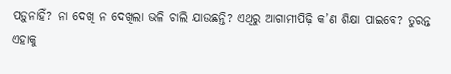ପଡ଼ୁନାହିଁ? ନା ଦେଖି ନ ଦେଖିଲା ଭଳି ଚାଲି ଯାଉଛନ୍ତି? ଏଥିରୁ ଆଗାମୀପିଢ଼ି କ’ଣ ଶିକ୍ଷା ପାଇବେ? ତୁରନ୍ତ ଏହାକୁ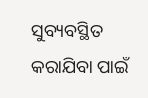ସୁବ୍ୟବସ୍ଥିତ କରାଯିବା ପାଇଁ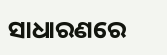ସାଧାରଣରେ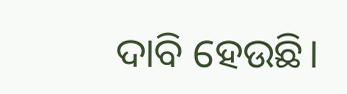ଦାବି ହେଉଛି।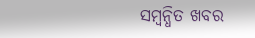ସମ୍ବନ୍ଧିତ ଖବର